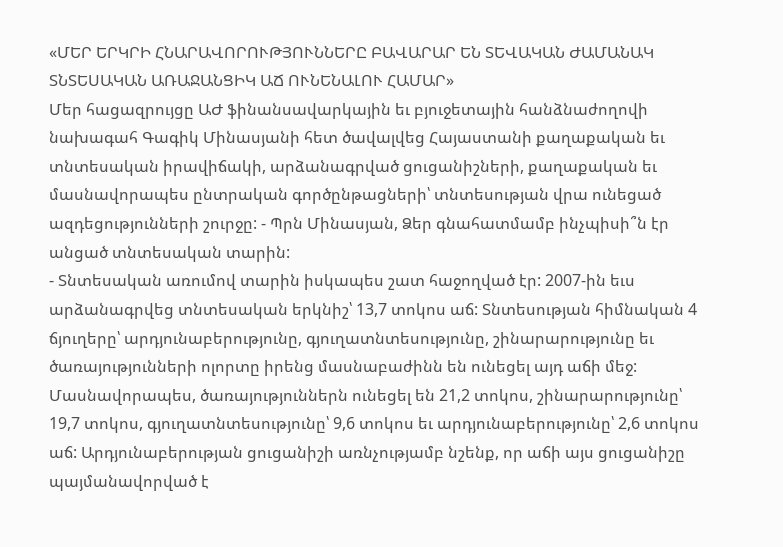«ՄԵՐ ԵՐԿՐԻ ՀՆԱՐԱՎՈՐՈՒԹՅՈՒՆՆԵՐԸ ԲԱՎԱՐԱՐ ԵՆ ՏԵՎԱԿԱՆ ԺԱՄԱՆԱԿ ՏՆՏԵՍԱԿԱՆ ԱՌԱՋԱՆՑԻԿ ԱՃ ՈՒՆԵՆԱԼՈՒ ՀԱՄԱՐ»
Մեր հացազրույցը ԱԺ ֆինանսավարկային եւ բյուջետային հանձնաժողովի նախագահ Գագիկ Մինասյանի հետ ծավալվեց Հայաստանի քաղաքական եւ տնտեսական իրավիճակի, արձանագրված ցուցանիշների, քաղաքական եւ մասնավորապես ընտրական գործընթացների՝ տնտեսության վրա ունեցած ազդեցությունների շուրջը: - Պրն Մինասյան, Ձեր գնահատմամբ ինչպիսի՞ն էր անցած տնտեսական տարին:
- Տնտեսական առումով տարին իսկապես շատ հաջողված էր: 2007-ին եւս արձանագրվեց տնտեսական երկնիշ՝ 13,7 տոկոս աճ: Տնտեսության հիմնական 4 ճյուղերը՝ արդյունաբերությունը, գյուղատնտեսությունը, շինարարությունը եւ ծառայությունների ոլորտը իրենց մասնաբաժինն են ունեցել այդ աճի մեջ: Մասնավորապես, ծառայություններն ունեցել են 21,2 տոկոս, շինարարությունը՝ 19,7 տոկոս, գյուղատնտեսությունը՝ 9,6 տոկոս եւ արդյունաբերությունը՝ 2,6 տոկոս աճ: Արդյունաբերության ցուցանիշի առնչությամբ նշենք, որ աճի այս ցուցանիշը պայմանավորված է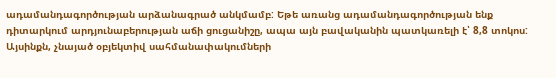ադամանդագործության արձանագրած անկմամբ: Եթե առանց ադամանդագործության ենք դիտարկում արդյունաբերության աճի ցուցանիշը, ապա այն բավականին պատկառելի է՝ 8,8 տոկոս: Այսինքն, չնայած օբյեկտիվ սահմանափակումների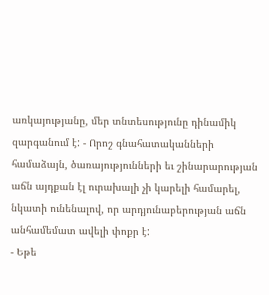առկայությանը, մեր տնտեսությունը դինամիկ զարգանում է: - Որոշ գնահատականների համաձայն, ծառայությունների եւ շինարարության աճն այդքան էլ ուրախալի չի կարելի համարել, նկատի ունենալով, որ արդյունաբերության աճն անհամեմատ ավելի փոքր է:
- Եթե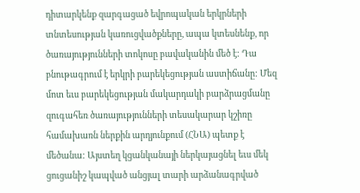դիտարկենք զարգացած եվրոպական երկրների տնտեսության կառուցվածքները, ապա կտեսնենք, որ ծառայությունների տոկոսը բավականին մեծ է: Դա բնութագրում է երկրի բարեկեցության աստիճանը: Մեզ մոտ եւս բարեկեցության մակարդակի բարձրացմանը զուգահեռ ծառայությունների տեսակարար կշիռը համախառն ներքին արդյունքում (ՀՆԱ) պետք է մեծանա: Այստեղ կցանկանայի ներկայացնել եւս մեկ ցուցանիշ կապված անցյալ տարի արձանագրված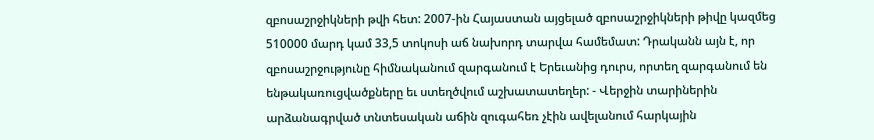զբոսաշրջիկների թվի հետ: 2007-ին Հայաստան այցելած զբոսաշրջիկների թիվը կազմեց 510000 մարդ կամ 33,5 տոկոսի աճ նախորդ տարվա համեմատ: Դրականն այն է, որ զբոսաշրջությունը հիմնականում զարգանում է Երեւանից դուրս, որտեղ զարգանում են ենթակառուցվածքները եւ ստեղծվում աշխատատեղեր: - Վերջին տարիներին արձանագրված տնտեսական աճին զուգահեռ չէին ավելանում հարկային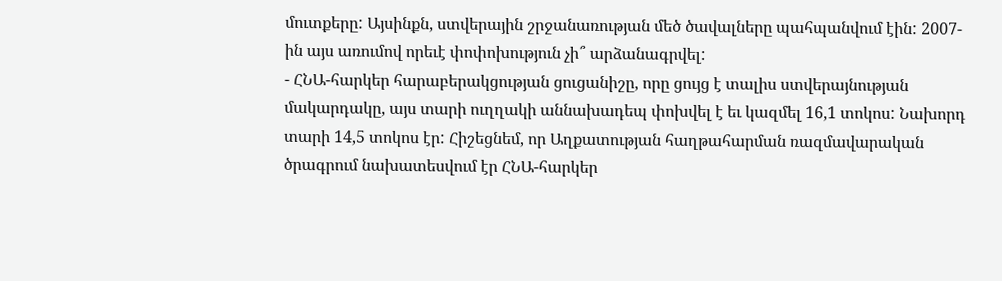մուտքերը: Այսինքն, ստվերային շրջանառության մեծ ծավալները պահպանվում էին: 2007-ին այս առումով որեւէ փոփոխություն չի՞ արձանագրվել:
- ՀՆԱ-հարկեր հարաբերակցության ցուցանիշը, որը ցույց է տալիս ստվերայնության մակարդակը, այս տարի ուղղակի աննախադեպ փոխվել է եւ կազմել 16,1 տոկոս: Նախորդ տարի 14,5 տոկոս էր: Հիշեցնեմ, որ Աղքատության հաղթահարման ռազմավարական ծրագրում նախատեսվում էր ՀՆԱ-հարկեր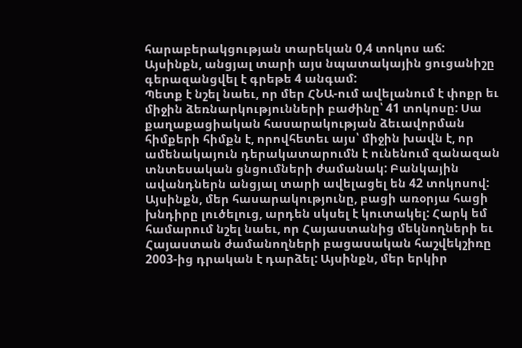հարաբերակցության տարեկան 0,4 տոկոս աճ: Այսինքն, անցյալ տարի այս նպատակային ցուցանիշը գերազանցվել է գրեթե 4 անգամ:
Պետք է նշել նաեւ, որ մեր ՀՆԱ-ում ավելանում է փոքր եւ միջին ձեռնարկությունների բաժինը՝ 41 տոկոսը: Սա քաղաքացիական հասարակության ձեւավորման հիմքերի հիմքն է, որովհետեւ այս՝ միջին խավն է, որ ամենակայուն դերակատարումն է ունենում զանազան տնտեսական ցնցումների ժամանակ: Բանկային ավանդներն անցյալ տարի ավելացել են 42 տոկոսով: Այսինքն, մեր հասարակությունը, բացի առօրյա հացի խնդիրը լուծելուց, արդեն սկսել է կուտակել: Հարկ եմ համարում նշել նաեւ, որ Հայաստանից մեկնողների եւ Հայաստան ժամանողների բացասական հաշվեկշիռը 2003-ից դրական է դարձել: Այսինքն, մեր երկիր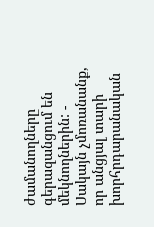ժամանողները գերազանցում են մեկնողներին: - Սակայն չմոռանանք, որ անցյալ տարի խորհրդարանական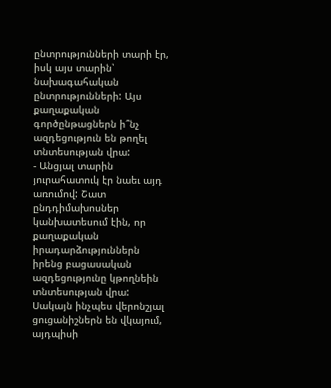ընտրությունների տարի էր, իսկ այս տարին՝ նախագահական ընտրությունների: Այս քաղաքական գործընթացներն ի՞նչ ազդեցություն են թողել տնտեսության վրա:
- Անցյալ տարին յուրահատուկ էր նաեւ այդ առումով: Շատ ընդդիմախոսներ կանխատեսում էին, որ քաղաքական իրադարձություններն իրենց բացասական ազդեցությունը կթողնեին տնտեսության վրա: Սակայն ինչպես վերոնշյալ ցուցանիշներն են վկայում, այդպիսի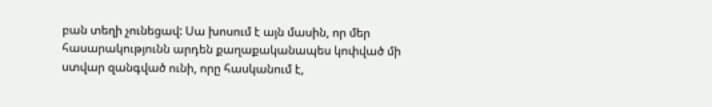բան տեղի չունեցավ: Սա խոսում է այն մասին, որ մեր հասարակությունն արդեն քաղաքականապես կոփված մի ստվար զանգված ունի, որը հասկանում է,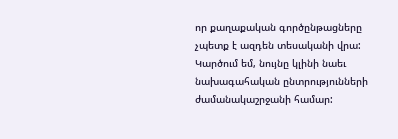որ քաղաքական գործընթացները չպետք է ազդեն տեսականի վրա: Կարծում եմ, նույնը կլինի նաեւ նախագահական ընտրությունների ժամանակաշրջանի համար: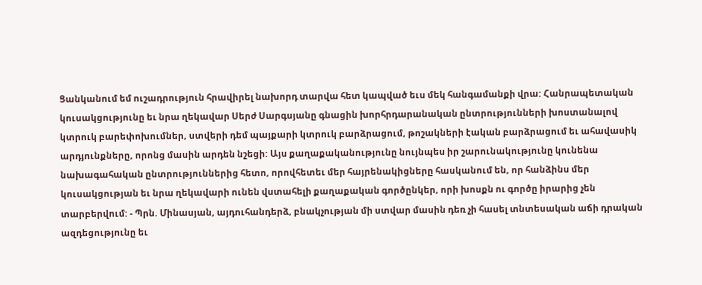Ցանկանում եմ ուշադրություն հրավիրել նախորդ տարվա հետ կապված եւս մեկ հանգամանքի վրա: Հանրապետական կուսակցությունը եւ նրա ղեկավար Սերժ Սարգսյանը գնացին խորհրդարանական ընտրությունների խոստանալով կտրուկ բարեփոխումներ, ստվերի դեմ պայքարի կտրուկ բարձրացում, թոշակների էական բարձրացում եւ ահավասիկ արդյունքները, որոնց մասին արդեն նշեցի: Այս քաղաքականությունը նույնպես իր շարունակությունը կունենա նախագահական ընտրություններից հետո, որովհետեւ մեր հայրենակիցները հասկանում են, որ հանձինս մեր կուսակցության եւ նրա ղեկավարի ունեն վստահելի քաղաքական գործընկեր, որի խոսքն ու գործը իրարից չեն տարբերվում: - Պրն. Մինասյան, այդուհանդերձ, բնակչության մի ստվար մասին դեռ չի հասել տնտեսական աճի դրական ազդեցությունը եւ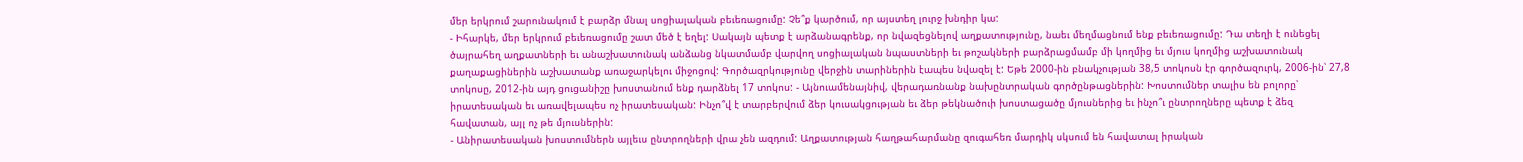մեր երկրում շարունակում է բարձր մնալ սոցիալական բեւեռացումը: Չե՞ք կարծում, որ այստեղ լուրջ խնդիր կա:
- Իհարկե, մեր երկրում բեւեռացումը շատ մեծ է եղել: Սակայն պետք է արձանագրենք, որ նվազեցնելով աղքատությունը, նաեւ մեղմացնում ենք բեւեռացումը: Դա տեղի է ունեցել ծայրահեղ աղքատների եւ անաշխատունակ անձանց նկատմամբ վարվող սոցիալական նպաստների եւ թոշակների բարձրացմամբ մի կողմից եւ մյուս կողմից աշխատունակ քաղաքացիներին աշխատանք առաջարկելու միջոցով: Գործազրկությունը վերջին տարիներին էապես նվազել է: Եթե 2000-ին բնակչության 38,5 տոկոսն էր գործազուրկ, 2006-ին՝ 27,8 տոկոսը, 2012-ին այդ ցուցանիշը խոստանում ենք դարձնել 17 տոկոս: - Այնուամենայնիվ, վերադառնանք նախընտրական գործընթացներին: Խոստումներ տալիս են բոլորը՝ իրատեսական եւ առավելապես ոչ իրատեսական: Ինչո՞վ է տարբերվում ձեր կուսակցության եւ ձեր թեկնածուի խոստացածը մյուսներից եւ ինչո՞ւ ընտրողները պետք է ձեզ հավատան, այլ ոչ թե մյուսներին:
- Անիրատեսական խոստումներն այլեւս ընտրողների վրա չեն ազդում: Աղքատության հաղթահարմանը զուգահեռ մարդիկ սկսում են հավատալ իրական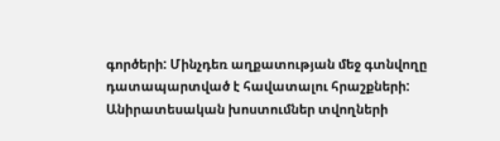գործերի: Մինչդեռ աղքատության մեջ գտնվողը դատապարտված է հավատալու հրաշքների: Անիրատեսական խոստումներ տվողների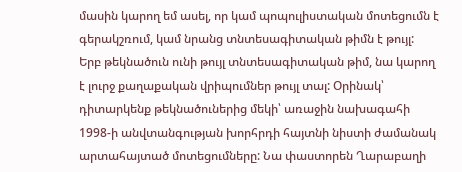մասին կարող եմ ասել, որ կամ պոպուլիստական մոտեցումն է գերակշռում, կամ նրանց տնտեսագիտական թիմն է թույլ:
Երբ թեկնածուն ունի թույլ տնտեսագիտական թիմ, նա կարող է լուրջ քաղաքական վրիպումներ թույլ տալ: Օրինակ՝ դիտարկենք թեկնածուներից մեկի՝ առաջին նախագահի 1998-ի անվտանգության խորհրդի հայտնի նիստի ժամանակ արտահայտած մոտեցումները: Նա փաստորեն Ղարաբաղի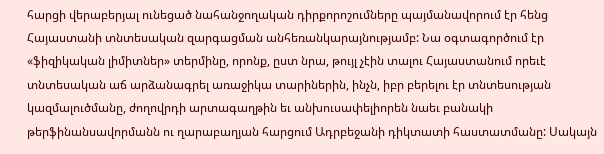հարցի վերաբերյալ ունեցած նահանջողական դիրքորոշումները պայմանավորում էր հենց Հայաստանի տնտեսական զարգացման անհեռանկարայնությամբ: Նա օգտագործում էր «ֆիզիկական լիմիտներ» տերմինը, որոնք, ըստ նրա, թույլ չէին տալու Հայաստանում որեւէ տնտեսական աճ արձանագրել առաջիկա տարիներին, ինչն, իբր բերելու էր տնտեսության կազմալուծմանը, ժողովրդի արտագաղթին եւ անխուսափելիորեն նաեւ բանակի թերֆինանսավորմանն ու ղարաբաղյան հարցում Ադրբեջանի դիկտատի հաստատմանը: Սակայն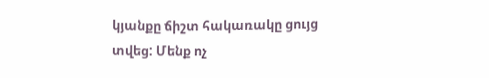կյանքը ճիշտ հակառակը ցույց տվեց: Մենք ոչ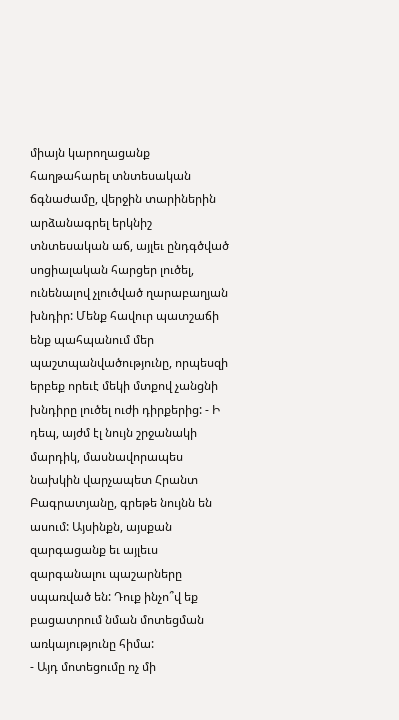միայն կարողացանք հաղթահարել տնտեսական ճգնաժամը, վերջին տարիներին արձանագրել երկնիշ տնտեսական աճ, այլեւ ընդգծված սոցիալական հարցեր լուծել, ունենալով չլուծված ղարաբաղյան խնդիր: Մենք հավուր պատշաճի ենք պահպանում մեր պաշտպանվածությունը, որպեսզի երբեք որեւէ մեկի մտքով չանցնի խնդիրը լուծել ուժի դիրքերից: - Ի դեպ, այժմ էլ նույն շրջանակի մարդիկ, մասնավորապես նախկին վարչապետ Հրանտ Բագրատյանը, գրեթե նույնն են ասում: Այսինքն, այսքան զարգացանք եւ այլեւս զարգանալու պաշարները սպառված են: Դուք ինչո՞վ եք բացատրում նման մոտեցման առկայությունը հիմա:
- Այդ մոտեցումը ոչ մի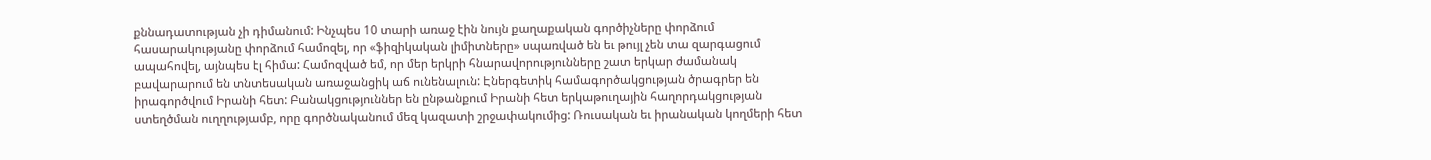քննադատության չի դիմանում: Ինչպես 10 տարի առաջ էին նույն քաղաքական գործիչները փորձում հասարակությանը փորձում համոզել, որ «ֆիզիկական լիմիտները» սպառված են եւ թույլ չեն տա զարգացում ապահովել, այնպես էլ հիմա: Համոզված եմ, որ մեր երկրի հնարավորությունները շատ երկար ժամանակ բավարարում են տնտեսական առաջանցիկ աճ ունենալուն: Էներգետիկ համագործակցության ծրագրեր են իրագործվում Իրանի հետ: Բանակցություններ են ընթանքում Իրանի հետ երկաթուղային հաղորդակցության ստեղծման ուղղությամբ, որը գործնականում մեզ կազատի շրջափակումից: Ռուսական եւ իրանական կողմերի հետ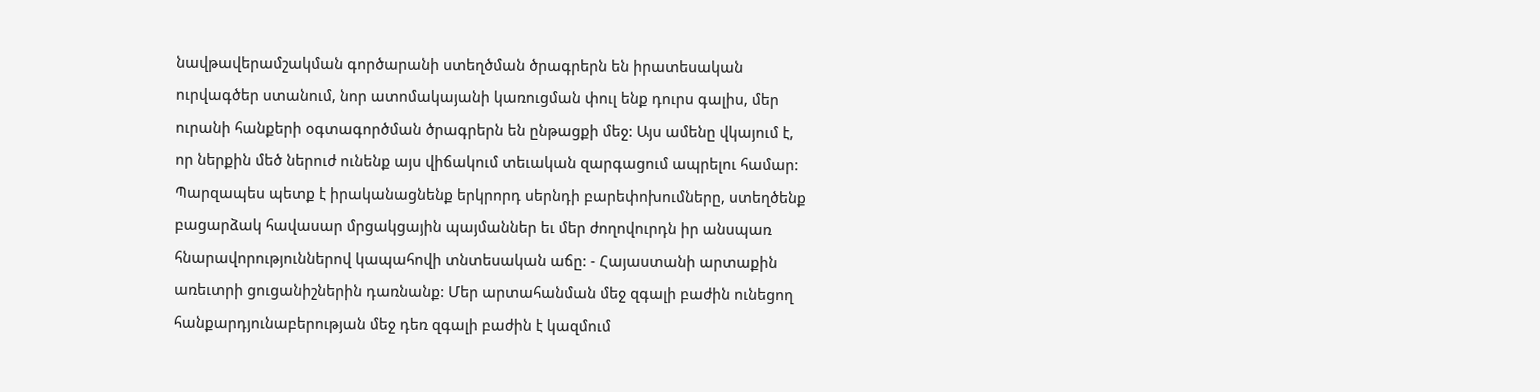նավթավերամշակման գործարանի ստեղծման ծրագրերն են իրատեսական ուրվագծեր ստանում, նոր ատոմակայանի կառուցման փուլ ենք դուրս գալիս, մեր ուրանի հանքերի օգտագործման ծրագրերն են ընթացքի մեջ: Այս ամենը վկայում է, որ ներքին մեծ ներուժ ունենք այս վիճակում տեւական զարգացում ապրելու համար: Պարզապես պետք է իրականացնենք երկրորդ սերնդի բարեփոխումները, ստեղծենք բացարձակ հավասար մրցակցային պայմաններ եւ մեր ժողովուրդն իր անսպառ հնարավորություններով կապահովի տնտեսական աճը: - Հայաստանի արտաքին առեւտրի ցուցանիշներին դառնանք: Մեր արտահանման մեջ զգալի բաժին ունեցող հանքարդյունաբերության մեջ դեռ զգալի բաժին է կազմում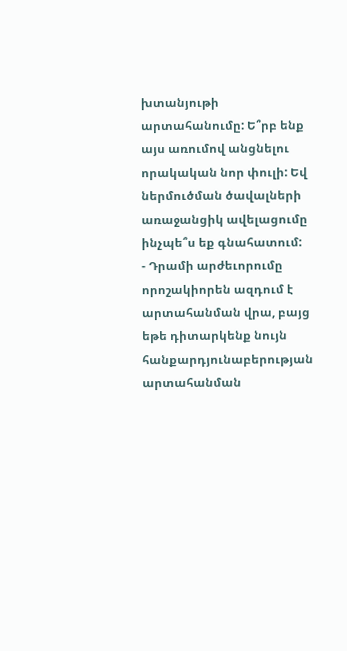խտանյութի արտահանումը: Ե՞րբ ենք այս առումով անցնելու որակական նոր փուլի: Եվ ներմուծման ծավալների առաջանցիկ ավելացումը ինչպե՞ս եք գնահատում:
- Դրամի արժեւորումը որոշակիորեն ազդում է արտահանման վրա, բայց եթե դիտարկենք նույն հանքարդյունաբերության արտահանման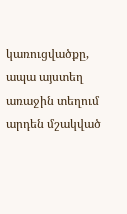կառուցվածքը, ապա այստեղ առաջին տեղում արդեն մշակված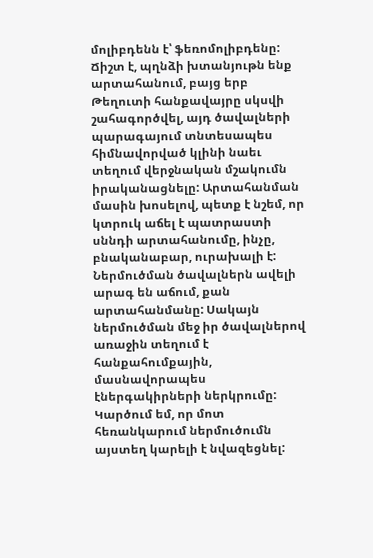մոլիբդենն է՝ ֆեռոմոլիբդենը: Ճիշտ է, պղնձի խտանյութն ենք արտահանում, բայց երբ Թեղուտի հանքավայրը սկսվի շահագործվել, այդ ծավալների պարագայում տնտեսապես հիմնավորված կլինի նաեւ տեղում վերջնական մշակումն իրականացնելը: Արտահանման մասին խոսելով, պետք է նշեմ, որ կտրուկ աճել է պատրաստի սննդի արտահանումը, ինչը, բնականաբար, ուրախալի է:
Ներմուծման ծավալներն ավելի արագ են աճում, քան արտահանմանը: Սակայն ներմուծման մեջ իր ծավալներով առաջին տեղում է հանքահումքային, մասնավորապես էներգակիրների ներկրումը: Կարծում եմ, որ մոտ հեռանկարում ներմուծումն այստեղ կարելի է նվազեցնել: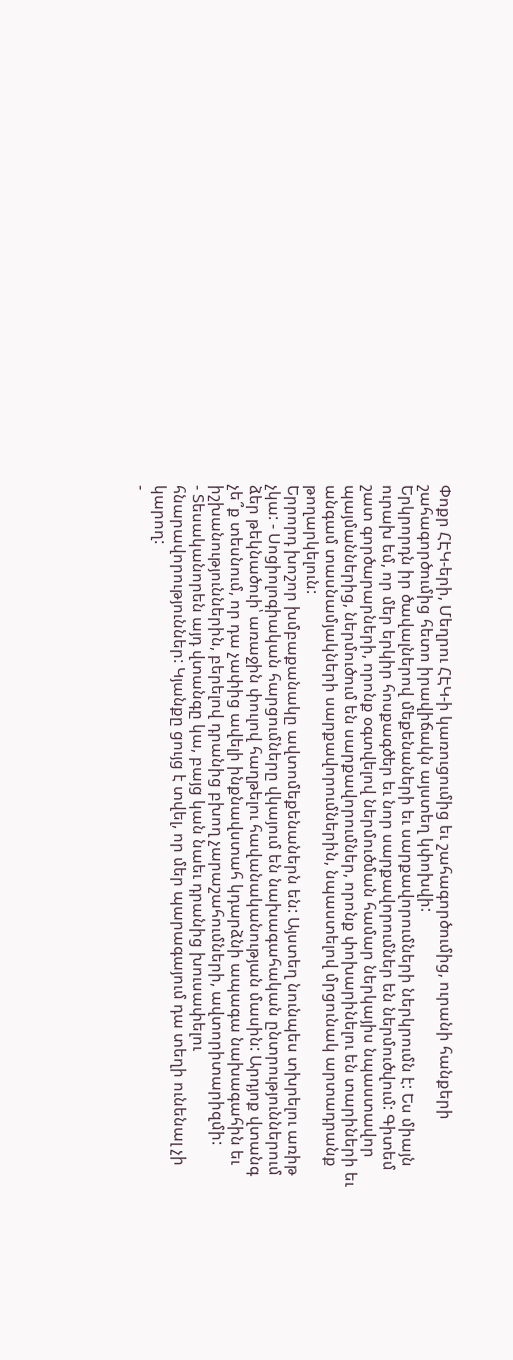Փոքր ՀԷԿ-երի, Մեղրու ՀԷԿ-ի կառուցումից եւ շահագործումից, ուրանի հանքերի շահագործումից հետո իրավիճակն այստեղ կփոխվի:
Երկրորդն իր ծավալներով մեքենաների եւ սարքավորումների ներկրումն է: Ես միայն ուրախ եմ, որ մեր երկիր հոսքագծեր եւ նոր սարքավորումներ են ներմուծվում: Գիտեմ շատ գործարարների, որոնք օգտվելով ներմուծման համար ներկայիս նպաստավոր պայմաններից, ներմուծում են սարքավորումներ, որոնք փոխարինելու են տարիների եւ անգամ տասնամյակների սարքավորումներին, նպաստելով մրցունակ արտադրանք թողարկելուն:
Երրորդ խոշոր խմբաքանակը ավտոմեքենաներն են: Այստեղ նունպես տխրելու առիթ չկա: - Սոցիոլոգիական հարցումները վկայում են նախագահական ընտրություններում ձեր թեկնածուի՝ առաջին փուլով հաղթելու հավանականության մասին: Արդյոք վտանգ չե՞ք տեսնում, որ դա չափից ավելի ինքնավստահ կդարձնի ապագա նախագահին եւ իշխանություններին, բերելով դրանից բխող չարաշահումների, ավտորիտարիզմի:
- Տեսականորեն այդ վտանգը կա, բայց կան նաեւ դրանից խուսափելու հնարավորություններ: Կյանքը ցույց է տվել, որ մեր պարագայում դա տեղի ունենալ չի կարող:
-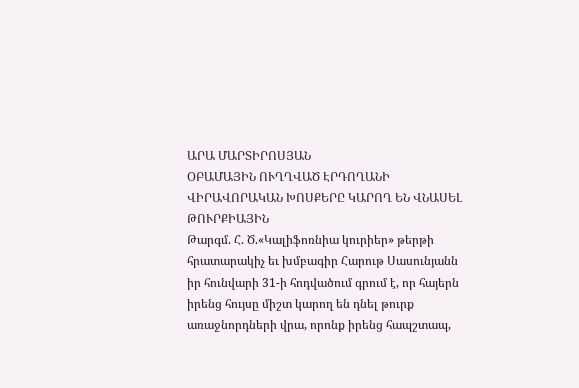ԱՐԱ ՄԱՐՏԻՐՈՍՅԱՆ
ՕԲԱՄԱՅԻՆ ՈՒՂՂՎԱԾ ԷՐԴՈՂԱՆԻ ՎԻՐԱՎՈՐԱԿԱՆ ԽՈՍՔԵՐԸ ԿԱՐՈՂ ԵՆ ՎՆԱՍԵԼ ԹՈՒՐՔԻԱՅԻՆ
Թարգմ. Հ. Ծ.«Կալիֆոռնիա կուրիեր» թերթի հրատարակիչ եւ խմբագիր Հարութ Սասունյանն իր հունվարի 31-ի հոդվածում գրում է, որ հայերն իրենց հույսը միշտ կարող են դնել թուրք առաջնորդների վրա, որոնք իրենց հապշտապ,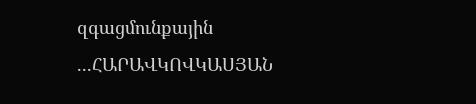զգացմունքային ...ՀԱՐԱՎԿՈՎԿԱՍՅԱՆ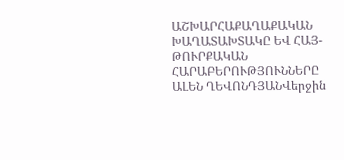ԱՇԽԱՐՀԱՔԱՂԱՔԱԿԱՆ ԽԱՂԱՏԱԽՏԱԿԸ ԵՎ ՀԱՅ-ԹՈՒՐՔԱԿԱՆ ՀԱՐԱԲԵՐՈՒԹՅՈՒՆՆԵՐԸ
ԱԼԵՆ ՂԵՎՈՆԴՅԱՆՎերջին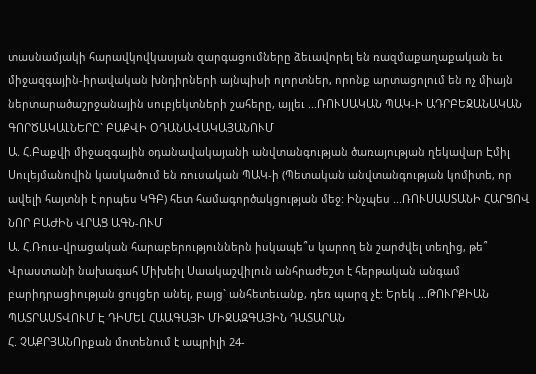տասնամյակի հարավկովկասյան զարգացումները ձեւավորել են ռազմաքաղաքական եւ միջազգային-իրավական խնդիրների այնպիսի ոլորտներ, որոնք արտացոլում են ոչ միայն ներտարածաշրջանային սուբյեկտների շահերը, այլեւ ...ՌՈՒՍԱԿԱՆ ՊԱԿ-Ի ԱԴՐԲԵՋԱՆԱԿԱՆ ԳՈՐԾԱԿԱԼՆԵՐԸ` ԲԱՔՎԻ ՕԴԱՆԱՎԱԿԱՅԱՆՈՒՄ
Ա. Հ.Բաքվի միջազգային օդանավակայանի անվտանգության ծառայության ղեկավար Էմիլ Սուլեյմանովին կասկածում են ռուսական ՊԱԿ-ի (Պետական անվտանգության կոմիտե, որ ավելի հայտնի է որպես ԿԳԲ) հետ համագործակցության մեջ: Ինչպես ...ՌՈՒՍԱՍՏԱՆԻ ՀԱՐՑՈՎ ՆՈՐ ԲԱԺԻՆ ՎՐԱՑ ԱԳՆ-ՈՒՄ
Ա. Հ.Ռուս-վրացական հարաբերություններն իսկապե՞ս կարող են շարժվել տեղից, թե՞ Վրաստանի նախագահ Միխեիլ Սաակաշվիլուն անհրաժեշտ է հերթական անգամ բարիդրացիության ցույցեր անել, բայց` անհետեւանք, դեռ պարզ չէ: Երեկ ...ԹՈՒՐՔԻԱՆ ՊԱՏՐԱՍՏՎՈՒՄ Է ԴԻՄԵԼ ՀԱԱԳԱՅԻ ՄԻՋԱԶԳԱՅԻՆ ԴԱՏԱՐԱՆ
Հ. ՉԱՔՐՅԱՆՈրքան մոտենում է ապրիլի 24-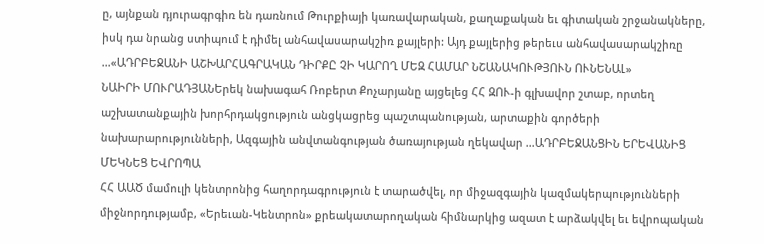ը, այնքան դյուրագրգիռ են դառնում Թուրքիայի կառավարական, քաղաքական եւ գիտական շրջանակները, իսկ դա նրանց ստիպում է դիմել անհավասարակշիռ քայլերի: Այդ քայլերից թերեւս անհավասարակշիռը ...«ԱԴՐԲԵՋԱՆԻ ԱՇԽԱՐՀԱԳՐԱԿԱՆ ԴԻՐՔԸ ՉԻ ԿԱՐՈՂ ՄԵԶ ՀԱՄԱՐ ՆՇԱՆԱԿՈՒԹՅՈՒՆ ՈՒՆԵՆԱԼ»
ՆԱԻՐԻ ՄՈՒՐԱԴՅԱՆԵրեկ նախագահ Ռոբերտ Քոչարյանը այցելեց ՀՀ ԶՈՒ-ի գլխավոր շտաբ, որտեղ աշխատանքային խորհրդակցություն անցկացրեց պաշտպանության, արտաքին գործերի նախարարությունների, Ազգային անվտանգության ծառայության ղեկավար ...ԱԴՐԲԵՋԱՆՑԻՆ ԵՐԵՎԱՆԻՑ ՄԵԿՆԵՑ ԵՎՐՈՊԱ
ՀՀ ԱԱԾ մամուլի կենտրոնից հաղորդագրություն է տարածվել, որ միջազգային կազմակերպությունների միջնորդությամբ, «Երեւան-Կենտրոն» քրեակատարողական հիմնարկից ազատ է արձակվել եւ եվրոպական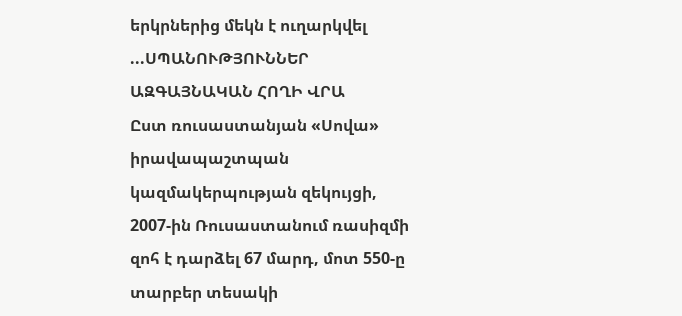երկրներից մեկն է ուղարկվել ...ՍՊԱՆՈՒԹՅՈՒՆՆԵՐ ԱԶԳԱՅՆԱԿԱՆ ՀՈՂԻ ՎՐԱ
Ըստ ռուսաստանյան «Սովա» իրավապաշտպան կազմակերպության զեկույցի, 2007-ին Ռուսաստանում ռասիզմի զոհ է դարձել 67 մարդ, մոտ 550-ը տարբեր տեսակի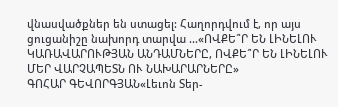վնասվածքներ են ստացել: Հաղորդվում է, որ այս ցուցանիշը նախորդ տարվա ...«ՈՎՔԵ՞Ր ԵՆ ԼԻՆԵԼՈՒ ԿԱՌԱՎԱՐՈՒԹՅԱՆ ԱՆԴԱՄՆԵՐԸ, ՈՎՔԵ՞Ր ԵՆ ԼԻՆԵԼՈՒ ՄԵՐ ՎԱՐՉԱՊԵՏՆ ՈՒ ՆԱԽԱՐԱՐՆԵՐԸ»
ԳՈՀԱՐ ԳԵՎՈՐԳՅԱՆ«Լեւոն Տեր-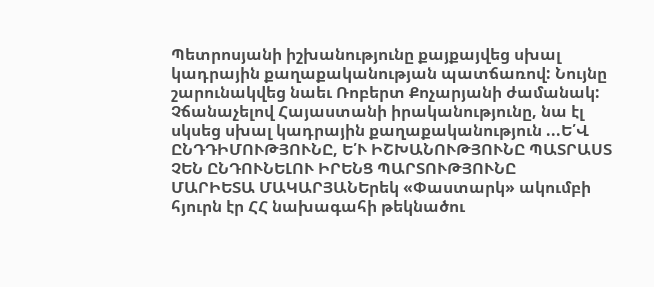Պետրոսյանի իշխանությունը քայքայվեց սխալ կադրային քաղաքականության պատճառով: Նույնը շարունակվեց նաեւ Ռոբերտ Քոչարյանի ժամանակ: Չճանաչելով Հայաստանի իրականությունը, նա էլ սկսեց սխալ կադրային քաղաքականություն ...Ե՛Վ ԸՆԴԴԻՄՈՒԹՅՈՒՆԸ, Ե՛Ւ ԻՇԽԱՆՈՒԹՅՈՒՆԸ ՊԱՏՐԱՍՏ ՉԵՆ ԸՆԴՈՒՆԵԼՈՒ ԻՐԵՆՑ ՊԱՐՏՈՒԹՅՈՒՆԸ
ՄԱՐԻԵՏԱ ՄԱԿԱՐՅԱՆԵրեկ «Փաստարկ» ակումբի հյուրն էր ՀՀ նախագահի թեկնածու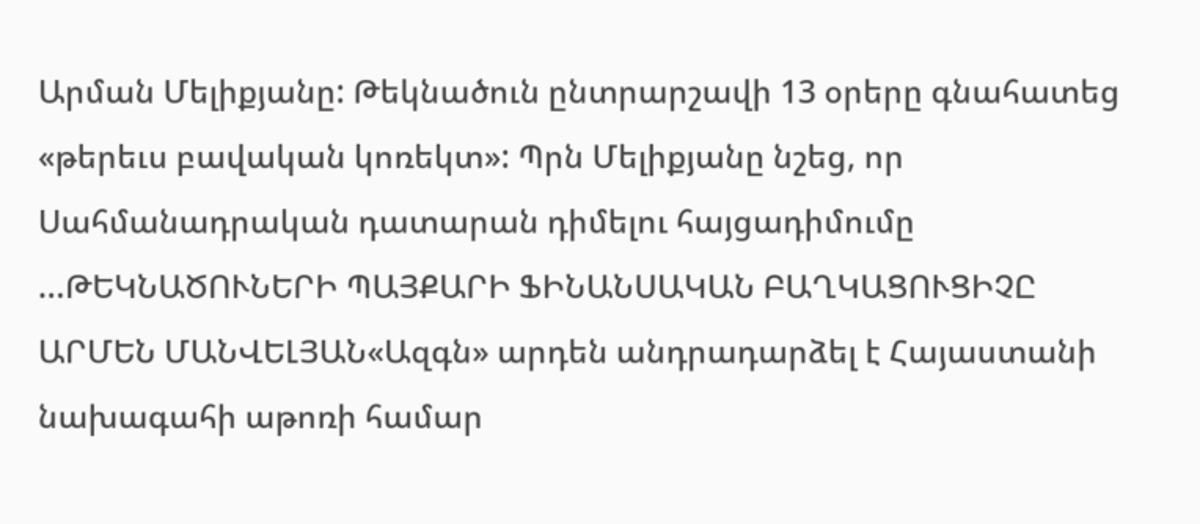Արման Մելիքյանը: Թեկնածուն ընտրարշավի 13 օրերը գնահատեց «թերեւս բավական կոռեկտ»: Պրն Մելիքյանը նշեց, որ Սահմանադրական դատարան դիմելու հայցադիմումը ...ԹԵԿՆԱԾՈՒՆԵՐԻ ՊԱՅՔԱՐԻ ՖԻՆԱՆՍԱԿԱՆ ԲԱՂԿԱՑՈՒՑԻՉԸ
ԱՐՄԵՆ ՄԱՆՎԵԼՅԱՆ«Ազգն» արդեն անդրադարձել է Հայաստանի նախագահի աթոռի համար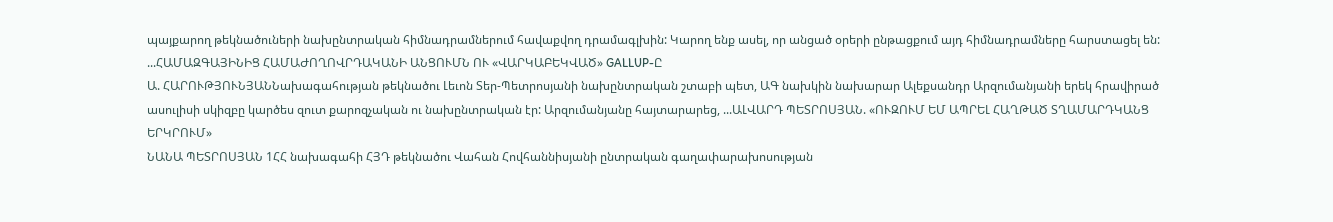պայքարող թեկնածուների նախընտրական հիմնադրամներում հավաքվող դրամագլխին: Կարող ենք ասել, որ անցած օրերի ընթացքում այդ հիմնադրամները հարստացել են: ...ՀԱՄԱԶԳԱՅԻՆԻՑ ՀԱՄԱԺՈՂՈՎՐԴԱԿԱՆԻ ԱՆՑՈՒՄՆ ՈՒ «ՎԱՐԿԱԲԵԿՎԱԾ» GALLUP-Ը
Ա. ՀԱՐՈՒԹՅՈՒՆՅԱՆՆախագահության թեկնածու Լեւոն Տեր-Պետրոսյանի նախընտրական շտաբի պետ, ԱԳ նախկին նախարար Ալեքսանդր Արզումանյանի երեկ հրավիրած ասուլիսի սկիզբը կարծես զուտ քարոզչական ու նախընտրական էր: Արզումանյանը հայտարարեց, ...ԱԼՎԱՐԴ ՊԵՏՐՈՍՅԱՆ. «ՈՒԶՈՒՄ ԵՄ ԱՊՐԵԼ ՀԱՂԹԱԾ ՏՂԱՄԱՐԴԿԱՆՑ ԵՐԿՐՈՒՄ»
ՆԱՆԱ ՊԵՏՐՈՍՅԱՆ 1ՀՀ նախագահի ՀՅԴ թեկնածու Վահան Հովհաննիսյանի ընտրական գաղափարախոսության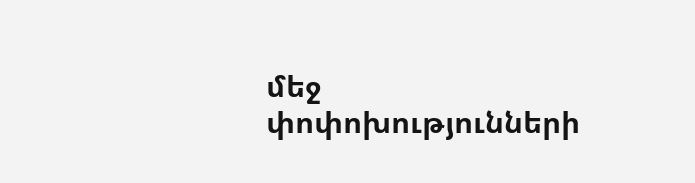մեջ փոփոխությունների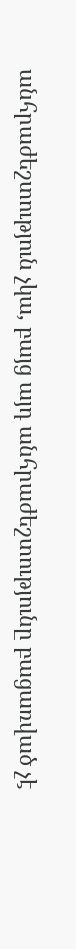անհրաժեշտություն չկա, բայց այդ անհրաժեշտությունը բացառված չէ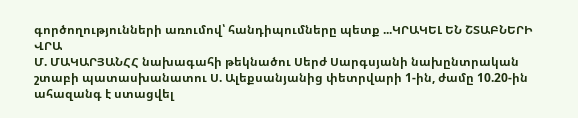գործողությունների առումով՝ հանդիպումները պետք ...ԿՐԱԿԵԼ ԵՆ ՇՏԱԲՆԵՐԻ ՎՐԱ
Մ. ՄԱԿԱՐՅԱՆՀՀ նախագահի թեկնածու Սերժ Սարգսյանի նախընտրական շտաբի պատասխանատու Ս. Ալեքսանյանից փետրվարի 1-ին, ժամը 10.20-ին ահազանգ է ստացվել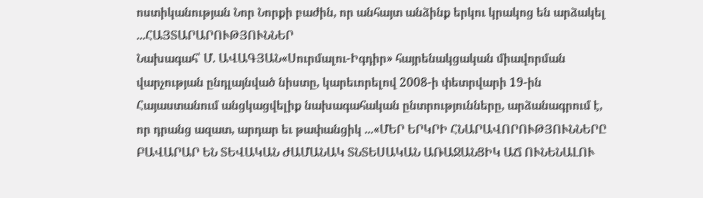ոստիկանության Նոր Նորքի բաժին, որ անհայտ անձինք երկու կրակոց են արձակել ...ՀԱՅՏԱՐԱՐՈՒԹՅՈՒՆՆԵՐ
Նախագահ՝ Մ. ԱՎԱԳՅԱՆ«Սուրմալու-Իգդիր» հայրենակցական միավորման վարչության ընդլայնված նիստը, կարեւորելով 2008-ի փետրվարի 19-ին Հայաստանում անցկացվելիք նախագահական ընտրությունները, արձանագրում է, որ դրանց ազատ, արդար եւ թափանցիկ ...«ՄԵՐ ԵՐԿՐԻ ՀՆԱՐԱՎՈՐՈՒԹՅՈՒՆՆԵՐԸ ԲԱՎԱՐԱՐ ԵՆ ՏԵՎԱԿԱՆ ԺԱՄԱՆԱԿ ՏՆՏԵՍԱԿԱՆ ԱՌԱՋԱՆՑԻԿ ԱՃ ՈՒՆԵՆԱԼՈՒ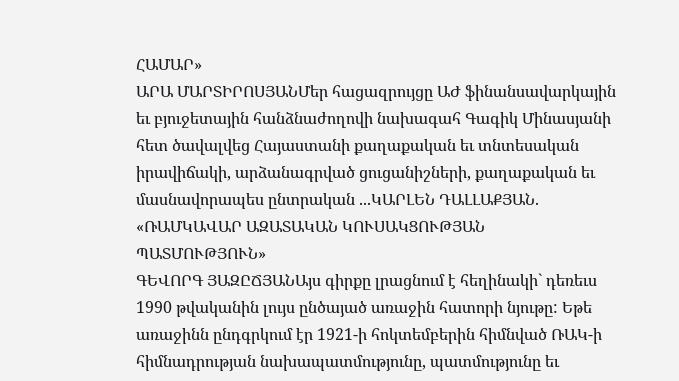ՀԱՄԱՐ»
ԱՐԱ ՄԱՐՏԻՐՈՍՅԱՆՄեր հացազրույցը ԱԺ ֆինանսավարկային եւ բյուջետային հանձնաժողովի նախագահ Գագիկ Մինասյանի հետ ծավալվեց Հայաստանի քաղաքական եւ տնտեսական իրավիճակի, արձանագրված ցուցանիշների, քաղաքական եւ մասնավորապես ընտրական ...ԿԱՐԼԵՆ ԴԱԼԼԱՔՅԱՆ. «ՌԱՄԿԱՎԱՐ ԱԶԱՏԱԿԱՆ ԿՈՒՍԱԿՑՈՒԹՅԱՆ ՊԱՏՄՈՒԹՅՈՒՆ»
ԳԵՎՈՐԳ ՅԱԶԸՃՅԱՆԱյս գիրքը լրացնում է հեղինակի` դեռեւս 1990 թվականին լույս ընծայած առաջին հատորի նյութը: Եթե առաջինն ընդգրկում էր 1921-ի հոկտեմբերին հիմնված ՌԱԿ-ի հիմնադրության նախապատմությունը, պատմությունը եւ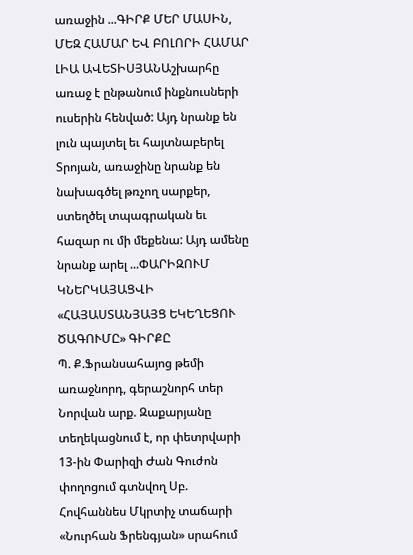առաջին ...ԳԻՐՔ ՄԵՐ ՄԱՍԻՆ, ՄԵԶ ՀԱՄԱՐ ԵՎ ԲՈԼՈՐԻ ՀԱՄԱՐ
ԼԻԱ ԱՎԵՏԻՍՅԱՆԱշխարհը առաջ է ընթանում ինքնուսների ուսերին հենված: Այդ նրանք են լուն պայտել եւ հայտնաբերել Տրոյան, առաջինը նրանք են նախագծել թռչող սարքեր, ստեղծել տպագրական եւ հազար ու մի մեքենա: Այդ ամենը նրանք արել ...ՓԱՐԻԶՈՒՄ ԿՆԵՐԿԱՅԱՑՎԻ «ՀԱՅԱՍՏԱՆՅԱՅՑ ԵԿԵՂԵՑՈՒ ԾԱԳՈՒՄԸ» ԳԻՐՔԸ
Պ. Ք.Ֆրանսահայոց թեմի առաջնորդ, գերաշնորհ տեր Նորվան արք. Զաքարյանը տեղեկացնում է, որ փետրվարի 13-ին Փարիզի Ժան Գուժոն փողոցում գտնվող Սբ. Հովհաննես Մկրտիչ տաճարի «Նուրհան Ֆրենգյան» սրահում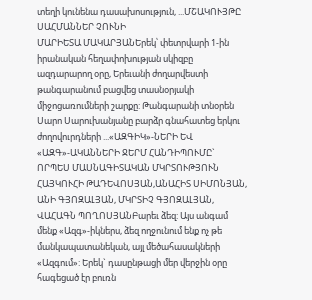տեղի կունենա դասախոսություն, ...ՄՇԱԿՈՒՅԹԸ ՍԱՀՄԱՆՆԵՐ ՉՈՒՆԻ
ՄԱՐԻԵՏԱ ՄԱԿԱՐՅԱՆԵրեկ՝ փետրվարի 1-ին իրանական հեղափոխության սկիզբը ազդարարող օրը, Երեւանի ժողարվեստի թանգարանում բացվեց տասնօրյակի միջոցառումների շարքը: Թանգարանի տնօրեն Սարո Սարուխանյանը բարձր գնահատեց երկու ժողովուրդների ...«ԱԶԳԻԿ»-ՆԵՐԻ ԵՎ «ԱԶԳ»-ԱԿԱՆՆԵՐԻ ՋԵՐՄ ՀԱՆԴԻՊՈՒՄԸ` ՈՐՊԵՍ ՄԱՍՆԱԳԻՏԱԿԱՆ ՄԿՐՏՈՒԹՅՈՒՆ
ՀԱՅԿՈՒՀԻ ԹԱԴԵՎՈՍՅԱՆ,ԱՆԱՀԻՏ ՍԻՄՈՆՅԱՆ, ԱՆԻ ԳՅՈԶԱԼՅԱՆ, ՄԿՐՏԻՉ ԳՅՈԶԱԼՅԱՆ, ՎԱՀԱԳՆ ՊՈՂՈՍՅԱՆԲարեւ ձեզ: Այս անգամ մենք «Ազգ»-իկներս, ձեզ ողջունում ենք ոչ թե մանկապատանեկան, այլ մեծահասակների «Ազգում»: Երեկ` դասընթացի մեր վերջին օրը հագեցած էր բուռն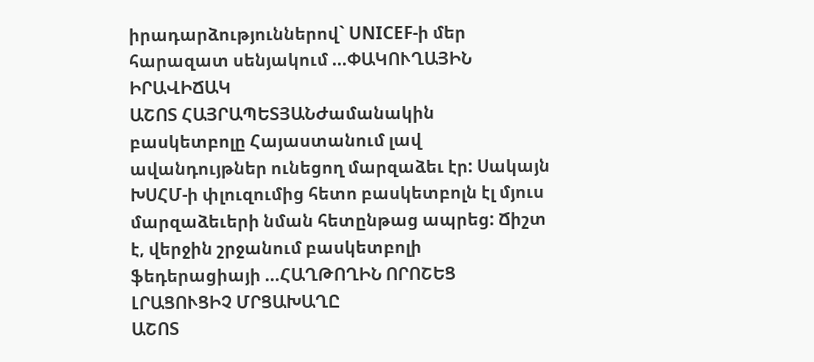իրադարձություններով` UNICEF-ի մեր հարազատ սենյակում ...ՓԱԿՈՒՂԱՅԻՆ ԻՐԱՎԻՃԱԿ
ԱՇՈՏ ՀԱՅՐԱՊԵՏՅԱՆԺամանակին բասկետբոլը Հայաստանում լավ ավանդույթներ ունեցող մարզաձեւ էր: Սակայն ԽՍՀՄ-ի փլուզումից հետո բասկետբոլն էլ մյուս մարզաձեւերի նման հետընթաց ապրեց: Ճիշտ է, վերջին շրջանում բասկետբոլի ֆեդերացիայի ...ՀԱՂԹՈՂԻՆ ՈՐՈՇԵՑ ԼՐԱՑՈՒՑԻՉ ՄՐՑԱԽԱՂԸ
ԱՇՈՏ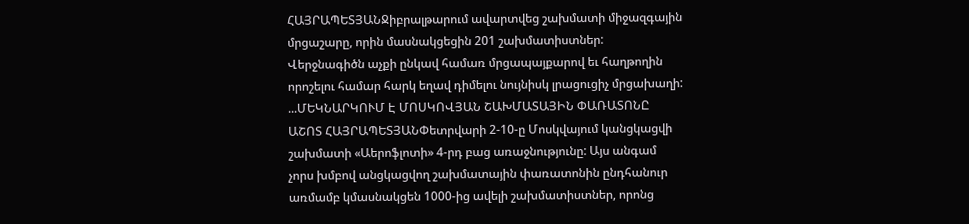ՀԱՅՐԱՊԵՏՅԱՆՋիբրալթարում ավարտվեց շախմատի միջազգային մրցաշարը, որին մասնակցեցին 201 շախմատիստներ: Վերջնագիծն աչքի ընկավ համառ մրցապայքարով եւ հաղթողին որոշելու համար հարկ եղավ դիմելու նույնիսկ լրացուցիչ մրցախաղի: ...ՄԵԿՆԱՐԿՈՒՄ Է ՄՈՍԿՈՎՅԱՆ ՇԱԽՄԱՏԱՅԻՆ ՓԱՌԱՏՈՆԸ
ԱՇՈՏ ՀԱՅՐԱՊԵՏՅԱՆՓետրվարի 2-10-ը Մոսկվայում կանցկացվի շախմատի «Աերոֆլոտի» 4-րդ բաց առաջնությունը: Այս անգամ չորս խմբով անցկացվող շախմատային փառատոնին ընդհանուր առմամբ կմասնակցեն 1000-ից ավելի շախմատիստներ, որոնց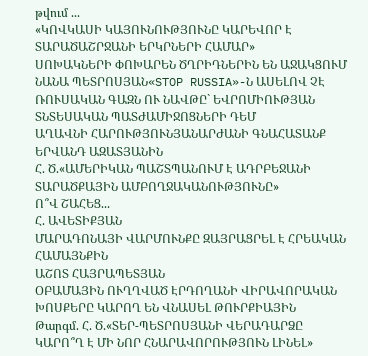թվում ...
«ԿՈՎԿԱՍԻ ԿԱՅՈՒՆՈՒԹՅՈՒՆԸ ԿԱՐԵՎՈՐ Է ՏԱՐԱԾԱՇՐՋԱՆԻ ԵՐԿՐՆԵՐԻ ՀԱՄԱՐ»
ՍՈԽԱԿՆԵՐԻ ՓՈԽԱՐԵՆ ԾՂՐԻԴՆԵՐԻՆ ԵՆ ԱՋԱԿՑՈՒՄ
ՆԱՆԱ ՊԵՏՐՈՍՅԱՆ«STOP RUSSIA»-Ն ԱՍԵԼՈՎ ՉԷ ՌՈՒՍԱԿԱՆ ԳԱԶՆ ՈՒ ՆԱՎԹԸ` ԵՎՐՈՄԻՈՒԹՅԱՆ ՏՆՏԵՍԱԿԱՆ ՊԱՏԺԱՄԻՋՈՑՆԵՐԻ ԴԵՄ
ԱՂԱՎՆԻ ՀԱՐՈՒԹՅՈՒՆՅԱՆԱՐԺԱՆԻ ԳՆԱՀԱՏԱՆՔ ԵՐՎԱՆԴ ԱԶԱՏՅԱՆԻՆ
Հ. Ծ.«ԱՄԵՐԻԿԱՆ ՊԱՇՏՊԱՆՈՒՄ Է ԱԴՐԲԵՋԱՆԻ ՏԱՐԱԾՔԱՅԻՆ ԱՄԲՈՂՋԱԿԱՆՈՒԹՅՈՒՆԸ»
Ո՞Վ ՇԱՀԵՑ...
Հ. ԱՎԵՏԻՔՅԱՆ
ՄԱՐԱԴՈՆԱՅԻ ՎԱՐՄՈՒՆՔԸ ԶԱՅՐԱՑՐԵԼ Է ՀՐԵԱԿԱՆ ՀԱՄԱՅՆՔԻՆ
ԱՇՈՏ ՀԱՅՐԱՊԵՏՅԱՆ
ՕԲԱՄԱՅԻՆ ՈՒՂՂՎԱԾ ԷՐԴՈՂԱՆԻ ՎԻՐԱՎՈՐԱԿԱՆ ԽՈՍՔԵՐԸ ԿԱՐՈՂ ԵՆ ՎՆԱՍԵԼ ԹՈՒՐՔԻԱՅԻՆ
Թարգմ. Հ. Ծ.«ՏԵՐ-ՊԵՏՐՈՍՅԱՆԻ ՎԵՐԱԴԱՐՁԸ ԿԱՐՈ՞Ղ Է ՄԻ ՆՈՐ ՀՆԱՐԱՎՈՐՈՒԹՅՈՒՆ ԼԻՆԵԼ»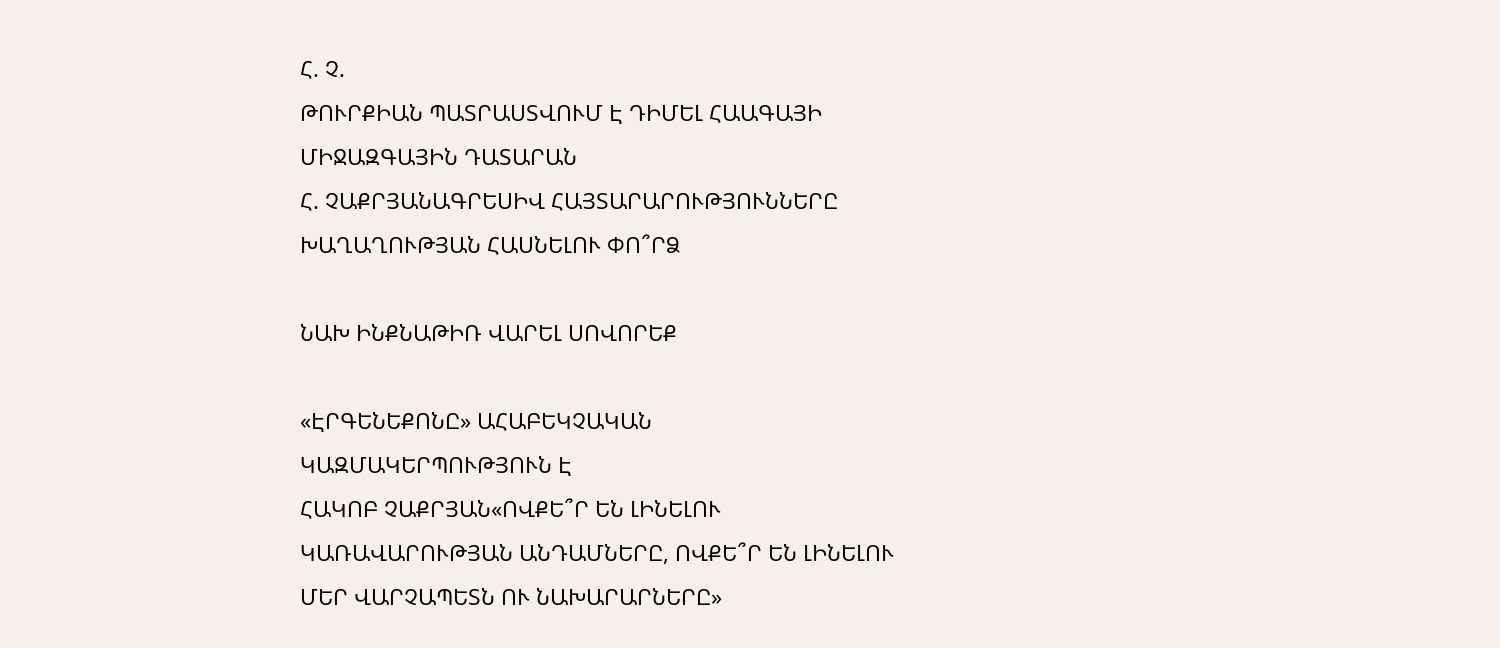Հ. Չ.
ԹՈՒՐՔԻԱՆ ՊԱՏՐԱՍՏՎՈՒՄ Է ԴԻՄԵԼ ՀԱԱԳԱՅԻ ՄԻՋԱԶԳԱՅԻՆ ԴԱՏԱՐԱՆ
Հ. ՉԱՔՐՅԱՆԱԳՐԵՍԻՎ ՀԱՅՏԱՐԱՐՈՒԹՅՈՒՆՆԵՐԸ ԽԱՂԱՂՈՒԹՅԱՆ ՀԱՍՆԵԼՈՒ ՓՈ՞ՐՁ

ՆԱԽ ԻՆՔՆԱԹԻՌ ՎԱՐԵԼ ՍՈՎՈՐԵՔ

«ԷՐԳԵՆԵՔՈՆԸ» ԱՀԱԲԵԿՉԱԿԱՆ ԿԱԶՄԱԿԵՐՊՈՒԹՅՈՒՆ Է
ՀԱԿՈԲ ՉԱՔՐՅԱՆ«ՈՎՔԵ՞Ր ԵՆ ԼԻՆԵԼՈՒ ԿԱՌԱՎԱՐՈՒԹՅԱՆ ԱՆԴԱՄՆԵՐԸ, ՈՎՔԵ՞Ր ԵՆ ԼԻՆԵԼՈՒ ՄԵՐ ՎԱՐՉԱՊԵՏՆ ՈՒ ՆԱԽԱՐԱՐՆԵՐԸ»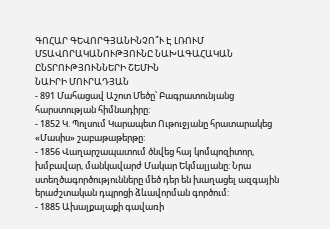ԳՈՀԱՐ ԳԵՎՈՐԳՅԱՆԻՆՉՈ՞Ւ Է ԼՌՈՒՄ ՄՏԱՎՈՐԱԿԱՆՈՒԹՅՈՒՆԸ ՆԱԽԱԳԱՀԱԿԱՆ ԸՆՏՐՈՒԹՅՈՒՆՆԵՐԻ ՇԵՄԻՆ
ՆԱԻՐԻ ՄՈՒՐԱԴՅԱՆ
- 891 Մահացավ Աշոտ Մեծը՝ Բագրատունյանց հարստության հիմնադիրը:
- 1852 Կ. Պոլսում Կարապետ Ութուջյանը հրատարակեց «Մասիս» շաբաթաթերթը:
- 1856 Վաղարշապատում ծնվեց հայ կոմպոզիտոր, խմբավար, մանկավարժ Մակար Եկմալյանը: Նրա ստեղծագործությունները մեծ դեր են խաղացել ազգային երաժշտական դպրոցի ձևավորման գործում:
- 1885 Ախալքալաքի գավառի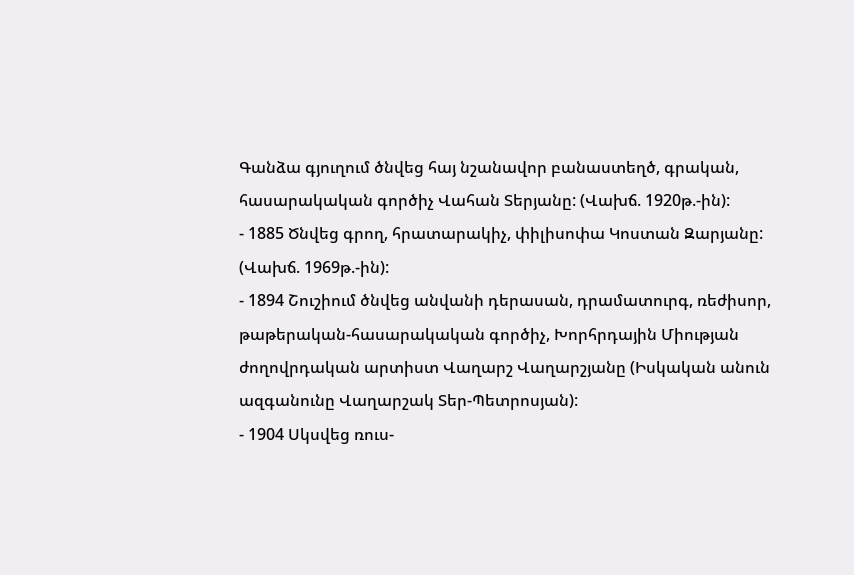Գանձա գյուղում ծնվեց հայ նշանավոր բանաստեղծ, գրական, հասարակական գործիչ Վահան Տերյանը: (Վախճ. 1920թ.-ին):
- 1885 Ծնվեց գրող, հրատարակիչ, փիլիսոփա Կոստան Զարյանը: (Վախճ. 1969թ.-ին):
- 1894 Շուշիում ծնվեց անվանի դերասան, դրամատուրգ, ռեժիսոր, թաթերական-հասարակական գործիչ, Խորհրդային Միության ժողովրդական արտիստ Վաղարշ Վաղարշյանը (Իսկական անուն ազգանունը Վաղարշակ Տեր-Պետրոսյան):
- 1904 Սկսվեց ռուս-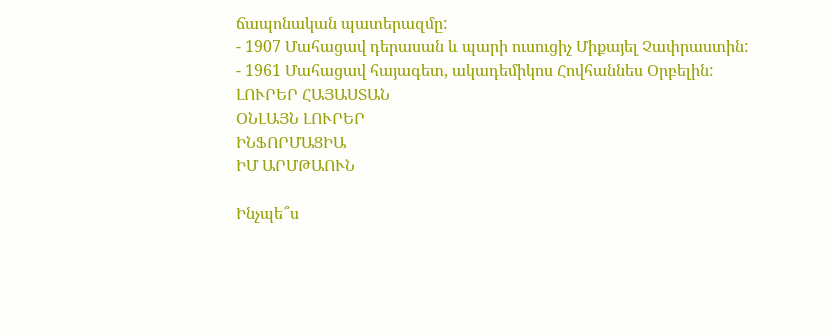ճապոնական պատերազմը:
- 1907 Մահացավ դերասան և պարի ուսուցիչ Միքայել Չափրաստին:
- 1961 Մահացավ հայագետ, ակադեմիկոս Հովհաննես Օրբելին:
ԼՈՒՐԵՐ ՀԱՅԱՍՏԱՆ
ՕՆԼԱՅՆ ԼՈՒՐԵՐ
ԻՆՖՈՐՄԱՑԻԱ
ԻՄ ԱՐՄԹԱՈՒՆ

Ինչպե՞ս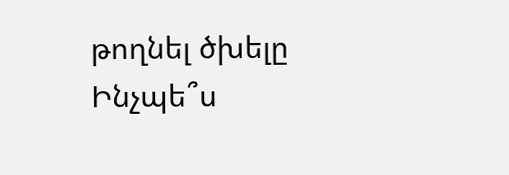թողնել ծխելը
Ինչպե՞ս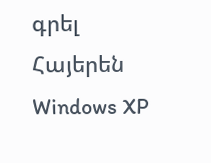գրել Հայերեն Windows XP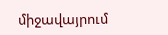միջավայրում